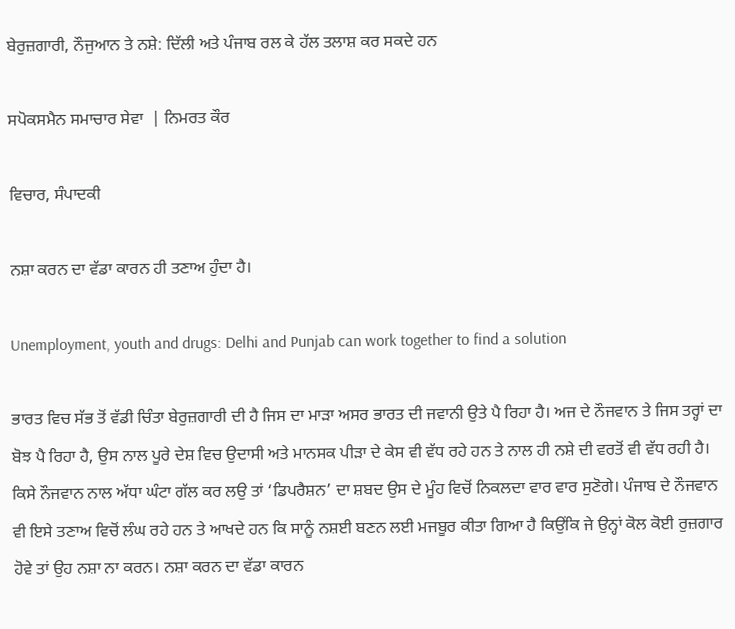ਬੇਰੁਜ਼ਗਾਰੀ, ਨੌਜੁਆਨ ਤੇ ਨਸ਼ੇ: ਦਿੱਲੀ ਅਤੇ ਪੰਜਾਬ ਰਲ ਕੇ ਹੱਲ ਤਲਾਸ਼ ਕਰ ਸਕਦੇ ਹਨ

ਸਪੋਕਸਮੈਨ ਸਮਾਚਾਰ ਸੇਵਾ  | ਨਿਮਰਤ ਕੌਰ

ਵਿਚਾਰ, ਸੰਪਾਦਕੀ

ਨਸ਼ਾ ਕਰਨ ਦਾ ਵੱਡਾ ਕਾਰਨ ਹੀ ਤਣਾਅ ਹੁੰਦਾ ਹੈ।

Unemployment, youth and drugs: Delhi and Punjab can work together to find a solution

ਭਾਰਤ ਵਿਚ ਸੱਭ ਤੋਂ ਵੱਡੀ ਚਿੰਤਾ ਬੇਰੁਜ਼ਗਾਰੀ ਦੀ ਹੈ ਜਿਸ ਦਾ ਮਾੜਾ ਅਸਰ ਭਾਰਤ ਦੀ ਜਵਾਨੀ ਉਤੇ ਪੈ ਰਿਹਾ ਹੈ। ਅਜ ਦੇ ਨੌਜਵਾਨ ਤੇ ਜਿਸ ਤਰ੍ਹਾਂ ਦਾ ਬੋਝ ਪੈ ਰਿਹਾ ਹੈ, ਉਸ ਨਾਲ ਪੂਰੇ ਦੇਸ਼ ਵਿਚ ਉਦਾਸੀ ਅਤੇ ਮਾਨਸਕ ਪੀੜਾ ਦੇ ਕੇਸ ਵੀ ਵੱਧ ਰਹੇ ਹਨ ਤੇ ਨਾਲ ਹੀ ਨਸ਼ੇ ਦੀ ਵਰਤੋਂ ਵੀ ਵੱਧ ਰਹੀ ਹੈ। ਕਿਸੇ ਨੌਜਵਾਨ ਨਾਲ ਅੱਧਾ ਘੰਟਾ ਗੱਲ ਕਰ ਲਉ ਤਾਂ ‘ਡਿਪਰੈਸ਼ਨ’ ਦਾ ਸ਼ਬਦ ਉਸ ਦੇ ਮੂੰਹ ਵਿਚੋਂ ਨਿਕਲਦਾ ਵਾਰ ਵਾਰ ਸੁਣੋਗੇ। ਪੰਜਾਬ ਦੇ ਨੌਜਵਾਨ ਵੀ ਇਸੇ ਤਣਾਅ ਵਿਚੋਂ ਲੰਘ ਰਹੇ ਹਨ ਤੇ ਆਖਦੇ ਹਨ ਕਿ ਸਾਨੂੰ ਨਸ਼ਈ ਬਣਨ ਲਈ ਮਜਬੂਰ ਕੀਤਾ ਗਿਆ ਹੈ ਕਿਉਂਕਿ ਜੇ ਉਨ੍ਹਾਂ ਕੋਲ ਕੋਈ ਰੁਜ਼ਗਾਰ ਹੋਵੇ ਤਾਂ ਉਹ ਨਸ਼ਾ ਨਾ ਕਰਨ। ਨਸ਼ਾ ਕਰਨ ਦਾ ਵੱਡਾ ਕਾਰਨ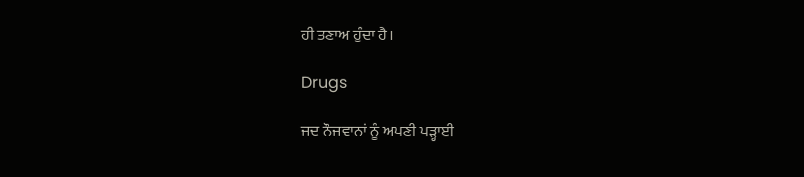ਹੀ ਤਣਾਅ ਹੁੰਦਾ ਹੈ।

Drugs

ਜਦ ਨੌਜਵਾਨਾਂ ਨੂੰ ਅਪਣੀ ਪੜ੍ਹਾਈ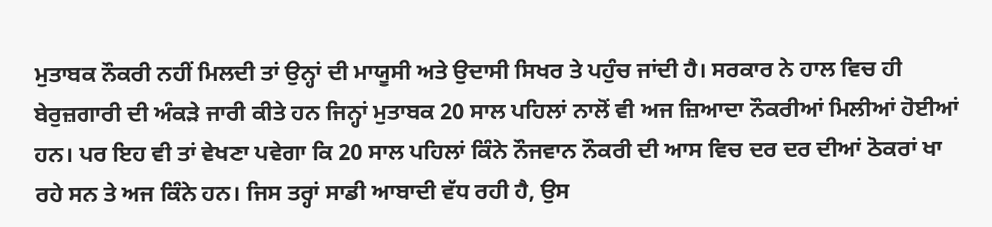ਮੁਤਾਬਕ ਨੌਕਰੀ ਨਹੀਂ ਮਿਲਦੀ ਤਾਂ ਉਨ੍ਹਾਂ ਦੀ ਮਾਯੂਸੀ ਅਤੇ ਉਦਾਸੀ ਸਿਖਰ ਤੇ ਪਹੁੰਚ ਜਾਂਦੀ ਹੈ। ਸਰਕਾਰ ਨੇ ਹਾਲ ਵਿਚ ਹੀ ਬੇਰੁਜ਼ਗਾਰੀ ਦੀ ਅੰਕੜੇ ਜਾਰੀ ਕੀਤੇ ਹਨ ਜਿਨ੍ਹਾਂ ਮੁਤਾਬਕ 20 ਸਾਲ ਪਹਿਲਾਂ ਨਾਲੋਂ ਵੀ ਅਜ ਜ਼ਿਆਦਾ ਨੌਕਰੀਆਂ ਮਿਲੀਆਂ ਹੋਈਆਂ ਹਨ। ਪਰ ਇਹ ਵੀ ਤਾਂ ਵੇਖਣਾ ਪਵੇਗਾ ਕਿ 20 ਸਾਲ ਪਹਿਲਾਂ ਕਿੰਨੇ ਨੌਜਵਾਨ ਨੌਕਰੀ ਦੀ ਆਸ ਵਿਚ ਦਰ ਦਰ ਦੀਆਂ ਠੋਕਰਾਂ ਖਾ ਰਹੇ ਸਨ ਤੇ ਅਜ ਕਿੰਨੇ ਹਨ। ਜਿਸ ਤਰ੍ਹਾਂ ਸਾਡੀ ਆਬਾਦੀ ਵੱਧ ਰਹੀ ਹੈ, ਉਸ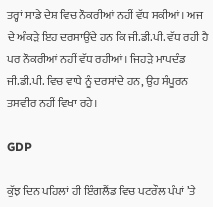ਤਰ੍ਹਾਂ ਸਾਡੇ ਦੇਸ਼ ਵਿਚ ਨੌਕਰੀਆਂ ਨਹੀਂ ਵੱਧ ਸਕੀਆਂ। ਅਜ ਦੇ ਅੰਕੜੇ ਇਹ ਦਰਸਾਉਂਦੇ ਹਨ ਕਿ ਜੀ.ਡੀ.ਪੀ. ਵੱਧ ਰਹੀ ਹੈ ਪਰ ਨੌਕਰੀਆਂ ਨਹੀਂ ਵੱਧ ਰਹੀਆਂ। ਜਿਹੜੇ ਮਾਪਦੰਡ ਜੀ.ਡੀ.ਪੀ. ਵਿਚ ਵਾਧੇ ਨੂੰ ਦਰਸਾਂਦੇ ਹਨ, ਉਹ ਸੰਪੂਰਨ ਤਸਵੀਰ ਨਹੀਂ ਵਿਖਾ ਰਹੇ।

GDP

ਕੁੱਝ ਦਿਨ ਪਹਿਲਾਂ ਹੀ ਇੰਗਲੈਂਡ ਵਿਚ ਪਟਰੌਲ ਪੰਪਾਂ ’ਤੇ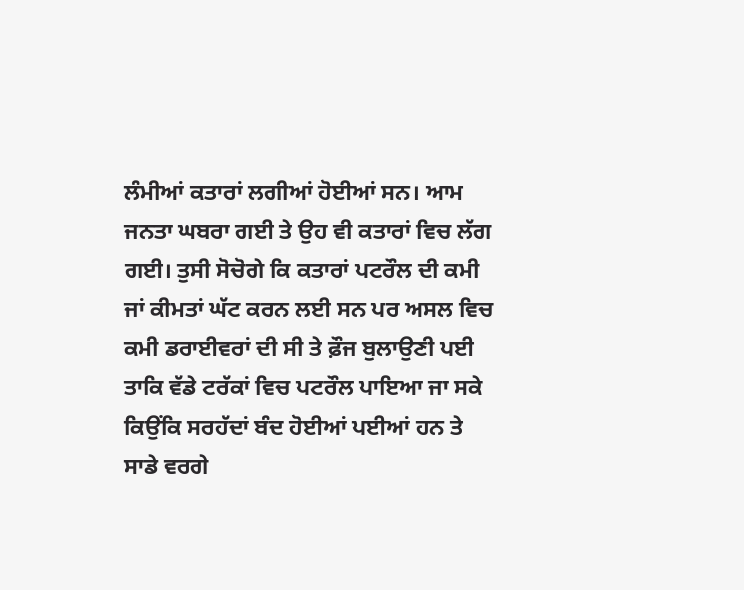ਲੰਮੀਆਂ ਕਤਾਰਾਂ ਲਗੀਆਂ ਹੋਈਆਂ ਸਨ। ਆਮ ਜਨਤਾ ਘਬਰਾ ਗਈ ਤੇ ਉਹ ਵੀ ਕਤਾਰਾਂ ਵਿਚ ਲੱਗ ਗਈ। ਤੁਸੀ ਸੋਚੋਗੇ ਕਿ ਕਤਾਰਾਂ ਪਟਰੌਲ ਦੀ ਕਮੀ ਜਾਂ ਕੀਮਤਾਂ ਘੱਟ ਕਰਨ ਲਈ ਸਨ ਪਰ ਅਸਲ ਵਿਚ ਕਮੀ ਡਰਾਈਵਰਾਂ ਦੀ ਸੀ ਤੇ ਫ਼ੌਜ ਬੁਲਾਉਣੀ ਪਈ ਤਾਕਿ ਵੱਡੇ ਟਰੱਕਾਂ ਵਿਚ ਪਟਰੌਲ ਪਾਇਆ ਜਾ ਸਕੇ ਕਿਉਂਕਿ ਸਰਹੱਦਾਂ ਬੰਦ ਹੋਈਆਂ ਪਈਆਂ ਹਨ ਤੇ ਸਾਡੇ ਵਰਗੇ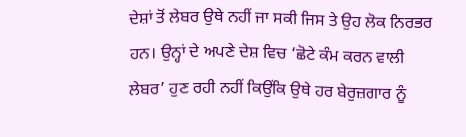ਦੇਸ਼ਾਂ ਤੋਂ ਲੇਬਰ ਉਥੇ ਨਹੀਂ ਜਾ ਸਕੀ ਜਿਸ ਤੇ ਉਹ ਲੋਕ ਨਿਰਭਰ ਹਨ। ਉਨ੍ਹਾਂ ਦੇ ਅਪਣੇ ਦੇਸ਼ ਵਿਚ ‘ਛੋਟੇ ਕੰਮ ਕਰਨ ਵਾਲੀ ਲੇਬਰ’ ਹੁਣ ਰਹੀ ਨਹੀਂ ਕਿਉਂਕਿ ਉਥੇ ਹਰ ਬੇਰੁਜ਼ਗਾਰ ਨੂੰ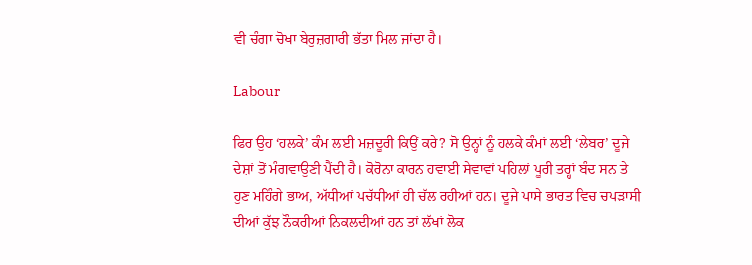ਵੀ ਚੰਗਾ ਚੋਖਾ ਬੇਰੁਜ਼ਗਾਰੀ ਭੱਤਾ ਮਿਲ ਜਾਂਦਾ ਹੈ।

Labour

ਫਿਰ ਉਹ ‘ਹਲਕੇ’ ਕੰਮ ਲਈ ਮਜ਼ਦੂਰੀ ਕਿਉਂ ਕਰੇ? ਸੋ ਉਨ੍ਹਾਂ ਨੂੰ ਹਲਕੇ ਕੰਮਾਂ ਲਈ ‘ਲੇਬਰ’ ਦੂਜੇ ਦੇਸ਼ਾਂ ਤੋਂ ਮੰਗਵਾਉਣੀ ਪੈਂਦੀ ਹੈ। ਕੋਰੋਨਾ ਕਾਰਨ ਹਵਾਈ ਸੇਵਾਵਾਂ ਪਹਿਲਾਂ ਪੂਰੀ ਤਰ੍ਹਾਂ ਬੰਦ ਸਨ ਤੇ ਹੁਣ ਮਹਿੰਗੇ ਭਾਅ, ਅੱਧੀਆਂ ਪਚੱਧੀਆਂ ਹੀ ਚੱਲ ਰਹੀਆਂ ਹਨ। ਦੂਜੇ ਪਾਸੇ ਭਾਰਤ ਵਿਚ ਚਪੜਾਸੀ ਦੀਆਂ ਕੁੱਝ ਨੌਕਰੀਆਂ ਨਿਕਲਦੀਆਂ ਹਨ ਤਾਂ ਲੱਖਾਂ ਲੋਕ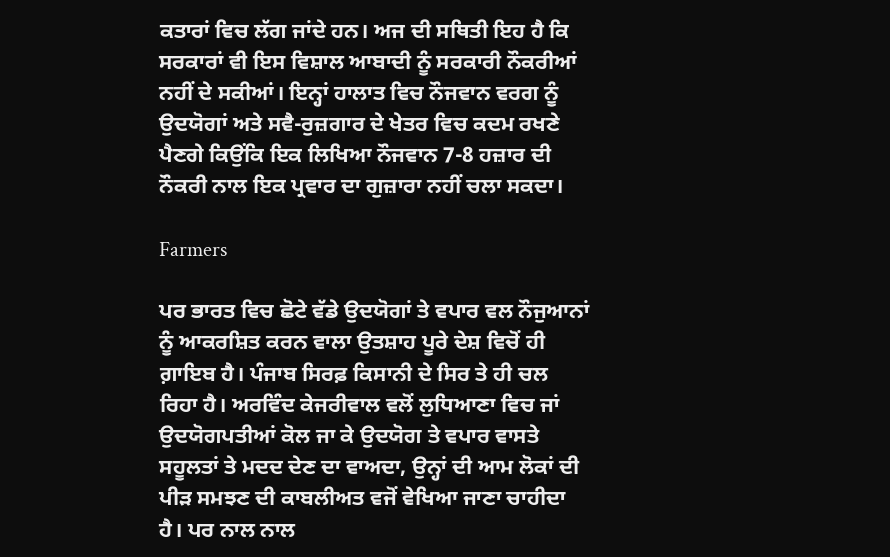ਕਤਾਰਾਂ ਵਿਚ ਲੱਗ ਜਾਂਦੇ ਹਨ। ਅਜ ਦੀ ਸਥਿਤੀ ਇਹ ਹੈ ਕਿ ਸਰਕਾਰਾਂ ਵੀ ਇਸ ਵਿਸ਼ਾਲ ਆਬਾਦੀ ਨੂੰ ਸਰਕਾਰੀ ਨੌਕਰੀਆਂ ਨਹੀਂ ਦੇ ਸਕੀਆਂ। ਇਨ੍ਹਾਂ ਹਾਲਾਤ ਵਿਚ ਨੌਜਵਾਨ ਵਰਗ ਨੂੰ ਉਦਯੋਗਾਂ ਅਤੇ ਸਵੈ-ਰੁਜ਼ਗਾਰ ਦੇ ਖੇਤਰ ਵਿਚ ਕਦਮ ਰਖਣੇ ਪੈਣਗੇ ਕਿਉਂਕਿ ਇਕ ਲਿਖਿਆ ਨੌਜਵਾਨ 7-8 ਹਜ਼ਾਰ ਦੀ ਨੌਕਰੀ ਨਾਲ ਇਕ ਪ੍ਰਵਾਰ ਦਾ ਗੁਜ਼ਾਰਾ ਨਹੀਂ ਚਲਾ ਸਕਦਾ।

Farmers

ਪਰ ਭਾਰਤ ਵਿਚ ਛੋਟੇ ਵੱਡੇ ਉਦਯੋਗਾਂ ਤੇ ਵਪਾਰ ਵਲ ਨੌਜੁਆਨਾਂ ਨੂੰ ਆਕਰਸ਼ਿਤ ਕਰਨ ਵਾਲਾ ਉਤਸ਼ਾਹ ਪੂਰੇ ਦੇਸ਼ ਵਿਚੋਂ ਹੀ ਗ਼ਾਇਬ ਹੈ। ਪੰਜਾਬ ਸਿਰਫ਼ ਕਿਸਾਨੀ ਦੇ ਸਿਰ ਤੇ ਹੀ ਚਲ ਰਿਹਾ ਹੈ। ਅਰਵਿੰਦ ਕੇਜਰੀਵਾਲ ਵਲੋਂ ਲੁਧਿਆਣਾ ਵਿਚ ਜਾਂ ਉਦਯੋਗਪਤੀਆਂ ਕੋਲ ਜਾ ਕੇ ਉਦਯੋਗ ਤੇ ਵਪਾਰ ਵਾਸਤੇ ਸਹੂਲਤਾਂ ਤੇ ਮਦਦ ਦੇਣ ਦਾ ਵਾਅਦਾ, ਉਨ੍ਹਾਂ ਦੀ ਆਮ ਲੋਕਾਂ ਦੀ ਪੀੜ ਸਮਝਣ ਦੀ ਕਾਬਲੀਅਤ ਵਜੋਂ ਵੇਖਿਆ ਜਾਣਾ ਚਾਹੀਦਾ ਹੈ। ਪਰ ਨਾਲ ਨਾਲ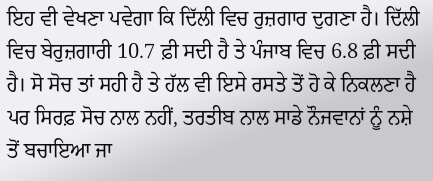ਇਹ ਵੀ ਵੇਖਣਾ ਪਵੇਗਾ ਕਿ ਦਿੱਲੀ ਵਿਚ ਰੁਜ਼ਗਾਰ ਦੁਗਣਾ ਹੈ। ਦਿੱਲੀ ਵਿਚ ਬੇਰੁਜ਼ਗਾਰੀ 10.7 ਫ਼ੀ ਸਦੀ ਹੈ ਤੇ ਪੰਜਾਬ ਵਿਚ 6.8 ਫ਼ੀ ਸਦੀ ਹੈ। ਸੋ ਸੋਚ ਤਾਂ ਸਹੀ ਹੈ ਤੇ ਹੱਲ ਵੀ ਇਸੇ ਰਸਤੇ ਤੋਂ ਹੋ ਕੇ ਨਿਕਲਣਾ ਹੈ ਪਰ ਸਿਰਫ਼ ਸੋਚ ਨਾਲ ਨਹੀਂ, ਤਰਤੀਬ ਨਾਲ ਸਾਡੇ ਨੌਜਵਾਨਾਂ ਨੂੰ ਨਸ਼ੇ ਤੋਂ ਬਚਾਇਆ ਜਾ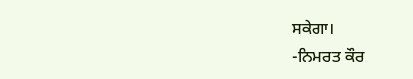ਸਕੇਗਾ।
-ਨਿਮਰਤ ਕੌਰ